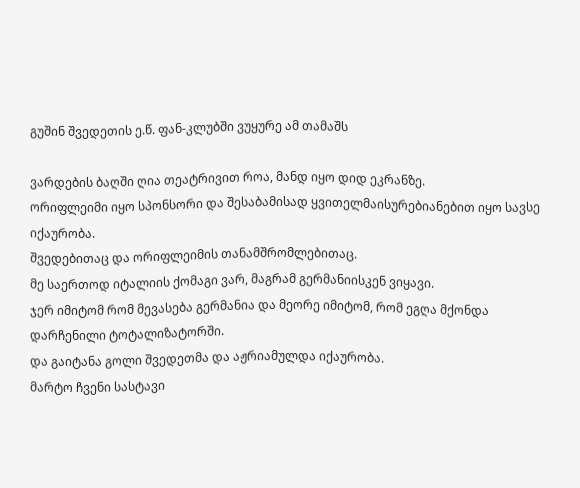გუშინ შვედეთის ე.წ. ფან-კლუბში ვუყურე ამ თამაშს

ვარდების ბაღში ღია თეატრივით როა, მანდ იყო დიდ ეკრანზე.
ორიფლეიმი იყო სპონსორი და შესაბამისად ყვითელმაისურებიანებით იყო სავსე იქაურობა.
შვედებითაც და ორიფლეიმის თანამშრომლებითაც.
მე საერთოდ იტალიის ქომაგი ვარ, მაგრამ გერმანიისკენ ვიყავი.
ჯერ იმიტომ რომ მევასება გერმანია და მეორე იმიტომ, რომ ეგღა მქონდა დარჩენილი ტოტალიზატორში.
და გაიტანა გოლი შვედეთმა და აჟრიამულდა იქაურობა.
მარტო ჩვენი სასტავი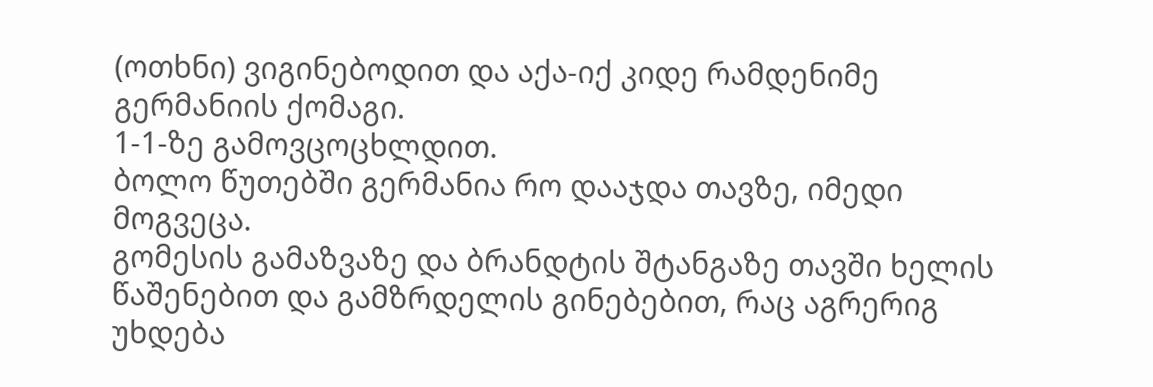(ოთხნი) ვიგინებოდით და აქა-იქ კიდე რამდენიმე გერმანიის ქომაგი.
1-1-ზე გამოვცოცხლდით.
ბოლო წუთებში გერმანია რო დააჯდა თავზე, იმედი მოგვეცა.
გომესის გამაზვაზე და ბრანდტის შტანგაზე თავში ხელის წაშენებით და გამზრდელის გინებებით, რაც აგრერიგ უხდება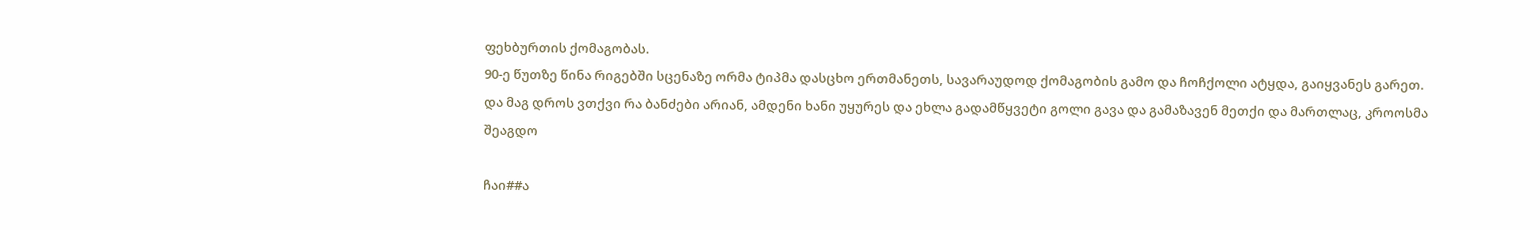ფეხბურთის ქომაგობას.
90-ე წუთზე წინა რიგებში სცენაზე ორმა ტიპმა დასცხო ერთმანეთს, სავარაუდოდ ქომაგობის გამო და ჩოჩქოლი ატყდა, გაიყვანეს გარეთ.
და მაგ დროს ვთქვი რა ბანძები არიან, ამდენი ხანი უყურეს და ეხლა გადამწყვეტი გოლი გავა და გამაზავენ მეთქი და მართლაც, კროოსმა შეაგდო

ჩაი##ა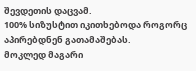შევდეთის დაცვამ.
100% სიზუსტით იკითხებოდა როგორც აპირებდნენ გათამაშებას.
მოკლედ მაგარი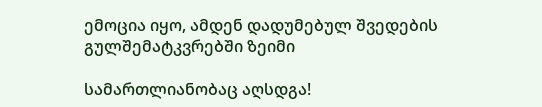ემოცია იყო, ამდენ დადუმებულ შვედების გულშემატკვრებში ზეიმი

სამართლიანობაც აღსდგა!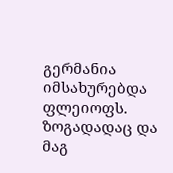გერმანია იმსახურებდა ფლეიოფს.
ზოგადადაც და მაგ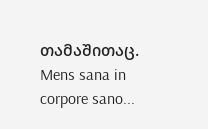თამაშითაც.
Mens sana in corpore sano...